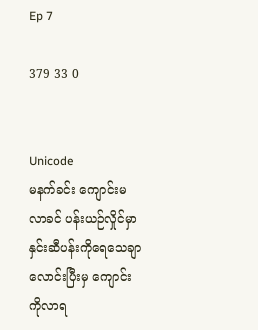Ep 7

379 33 0


Unicode
မနက်ခင်း ကျောင်းမလာခင် ပန်းယဉ်လှိုင်မှာ နှင်းဆီပန်းကိုရေသေချာလောင်းပြီးမှ ‌ကျောင်းကိုလာရ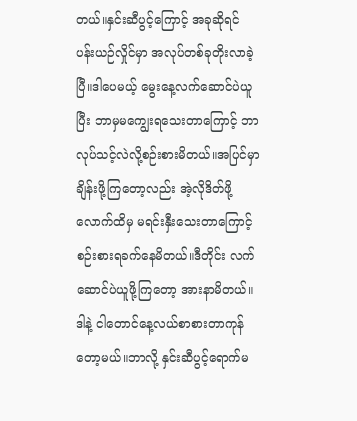တယ်။နှင်းဆီပွင့်ကြောင့် အခုဆိုရင် ပန်းယဉ်လှိုင်မှာ အလုပ်တစ်ခုတိုးလာခဲ့ပြီ။ဒါပေမယ့် မွေးနေ့လက်ဆောင်ပဲယူပြီး ဘာမှမကျွေးရသေးတာကြောင့် ဘာလုပ်သင့်လဲလို့စဉ်းစားမိတယ်။အပြင်မှာချိန်းဖို့ကြတော့လည်း အဲ့လိုဒိတ်ဖို့လောက်ထိမှ မရင်းနှီးသေးတာကြောင့် စဉ်းစားရခက်နေမိတယ်။ဒီတိုင်း လက်ဆောင်ပဲယူဖို့ကြတော့ အားနာမိတယ်။ဒါနဲ့ ငါတောင်နေ့လယ်စာစားတာကုန်တော့မယ်။ဘာလို့ နှင်းဆီပွင့်ရောက်မ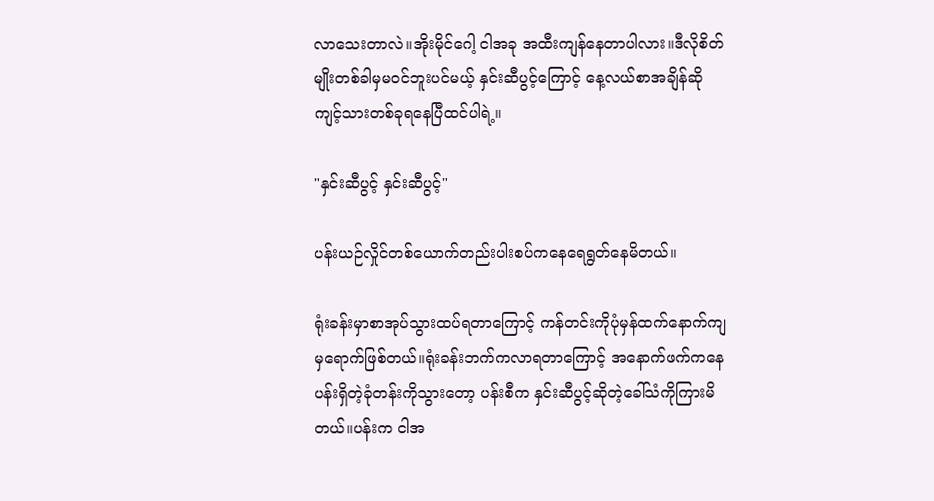လာသေးတာလဲ။အိုးမိုင်ဂေါ့ ငါအခု အထီးကျန်နေတာပါလား။ဒီလိုစိတ်မျိုးတစ်ခါမှမဝင်ဘူးပင်မယ့် နှင်းဆီပွင့်ကြောင့် နေ့လယ်စာအချိန်ဆို ကျင့်သားတစ်ခုရနေပြီထင်ပါရဲ့။

"နှင်းဆီပွင့် နှင်းဆီပွင့်"

ပန်းယဉ်လှိုင်တစ်ယောက်တည်းပါးစပ်ကနေရေရွတ်နေမိတယ်။

ရုံးခန်းမှာစာအုပ်သွားထပ်ရတာကြောင့် ကန်တင်းကိုပုံမှန်ထက်နောက်ကျမှရောက်ဖြစ်တယ်။ရုံးခန်းဘက်ကလာရတာကြောင့် အနောက်ဖက်ကနေ ပန်းရှိတဲ့ခုံတန်းကိုသွားတော့ ပန်းစီက နှင်းဆီပွင့်ဆိုတဲ့ခေါ်သံကိုကြားမိတယ်။ပန်းက ငါအ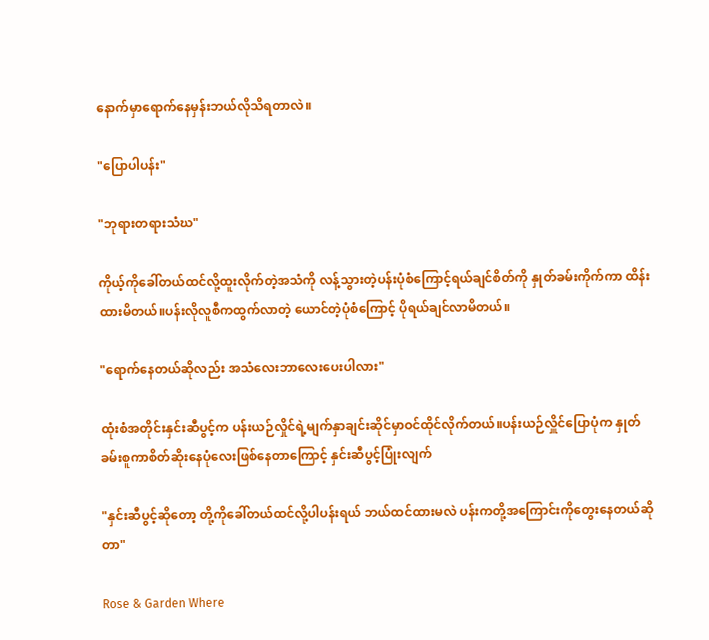နောက်မှာရောက်နေမှန်းဘယ်လိုသိရတာလဲ။

"ပြောပါပန်း"

"ဘုရားတရားသံဃ"

ကိုယ့်ကိုခေါ်တယ်ထင်လို့ထူးလိုက်တဲ့အသံကို လန့်သွားတဲ့ပန်းပုံစံကြောင့်ရယ်ချင်စိတ်ကို နှုတ်ခမ်းကိုက်ကာ ထိန်းထားမိတယ်။ပန်းလိုလူစီကထွက်လာတဲ့ ယောင်တဲ့ပုံစံကြောင့် ပိုရယ်ချင်လာမိတယ်။

"ရောက်နေတယ်ဆိုလည်း အသံလေးဘာလေးပေးပါလား"

ထုံးစံအတိုင်းနှင်းဆီပွင့်က ပန်းယဉ်လှိုင်ရဲ့မျက်နှာချင်းဆိုင်မှာဝင်ထိုင်လိုက်တယ်။ပန်းယဉ်လှိူင်ပြောပုံက နှုတ်ခမ်းစူကာ‌စိတ်ဆိုးနေပုံလေးဖြစ်နေတာကြောင့် နှင်းဆီပွင့်ပြုံးလျက်

"နှင်းဆီပွင့်ဆိုတော့ တို့ကိုခေါ်တယ်ထင်လို့ပါပန်းရယ် ဘယ်ထင်ထားမလဲ ပန်းကတို့အကြောင်းကိုတွေးနေတယ်ဆိုတာ"

Rose & Garden Where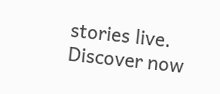stories live. Discover now